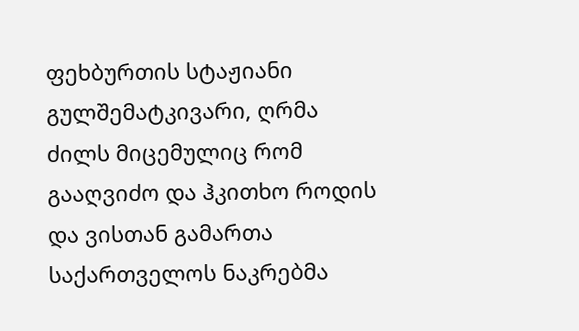ფეხბურთის სტაჟიანი გულშემატკივარი, ღრმა ძილს მიცემულიც რომ გააღვიძო და ჰკითხო როდის და ვისთან გამართა საქართველოს ნაკრებმა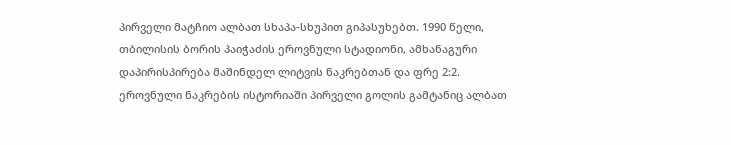პირველი მატჩიო ალბათ სხაპა-სხუპით გიპასუხებთ. 1990 წელი, თბილისის ბორის პაიჭაძის ეროვნული სტადიონი, ამხანაგური დაპირისპირება მაშინდელ ლიტვის ნაკრებთან და ფრე 2:2.
ეროვნული ნაკრების ისტორიაში პირველი გოლის გამტანიც ალბათ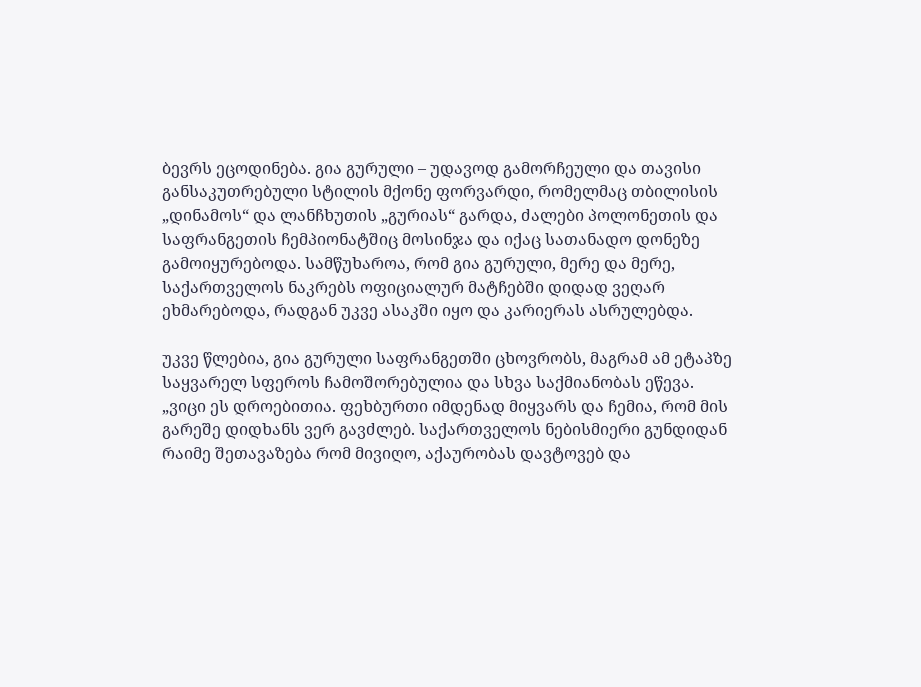ბევრს ეცოდინება. გია გურული – უდავოდ გამორჩეული და თავისი განსაკუთრებული სტილის მქონე ფორვარდი, რომელმაც თბილისის „დინამოს“ და ლანჩხუთის „გურიას“ გარდა, ძალები პოლონეთის და საფრანგეთის ჩემპიონატშიც მოსინჯა და იქაც სათანადო დონეზე გამოიყურებოდა. სამწუხაროა, რომ გია გურული, მერე და მერე, საქართველოს ნაკრებს ოფიციალურ მატჩებში დიდად ვეღარ ეხმარებოდა, რადგან უკვე ასაკში იყო და კარიერას ასრულებდა.

უკვე წლებია, გია გურული საფრანგეთში ცხოვრობს, მაგრამ ამ ეტაპზე საყვარელ სფეროს ჩამოშორებულია და სხვა საქმიანობას ეწევა. „ვიცი ეს დროებითია. ფეხბურთი იმდენად მიყვარს და ჩემია, რომ მის გარეშე დიდხანს ვერ გავძლებ. საქართველოს ნებისმიერი გუნდიდან რაიმე შეთავაზება რომ მივიღო, აქაურობას დავტოვებ და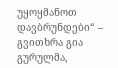უყოყმანოთ დავბრუნდები“ – გვითხრა გია გურულმა,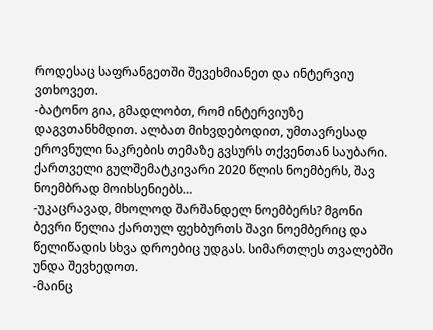როდესაც საფრანგეთში შევეხმიანეთ და ინტერვიუ ვთხოვეთ.
-ბატონო გია, გმადლობთ, რომ ინტერვიუზე დაგვთანხმდით. ალბათ მიხვდებოდით, უმთავრესად ეროვნული ნაკრების თემაზე გვსურს თქვენთან საუბარი. ქართველი გულშემატკივარი 2020 წლის ნოემბერს, შავ ნოემბრად მოიხსენიებს…
-უკაცრავად, მხოლოდ შარშანდელ ნოემბერს? მგონი ბევრი წელია ქართულ ფეხბურთს შავი ნოემბერიც და წელიწადის სხვა დროებიც უდგას. სიმართლეს თვალებში უნდა შევხედოთ.
-მაინც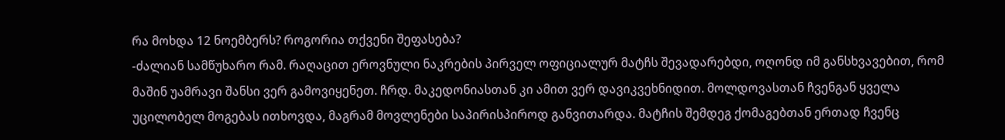რა მოხდა 12 ნოემბერს? როგორია თქვენი შეფასება?
-ძალიან სამწუხარო რამ. რაღაცით ეროვნული ნაკრების პირველ ოფიციალურ მატჩს შევადარებდი, ოღონდ იმ განსხვავებით, რომ მაშინ უამრავი შანსი ვერ გამოვიყენეთ. ჩრდ. მაკედონიასთან კი ამით ვერ დავიკვეხნიდით. მოლდოვასთან ჩვენგან ყველა უცილობელ მოგებას ითხოვდა, მაგრამ მოვლენები საპირისპიროდ განვითარდა. მატჩის შემდეგ ქომაგებთან ერთად ჩვენც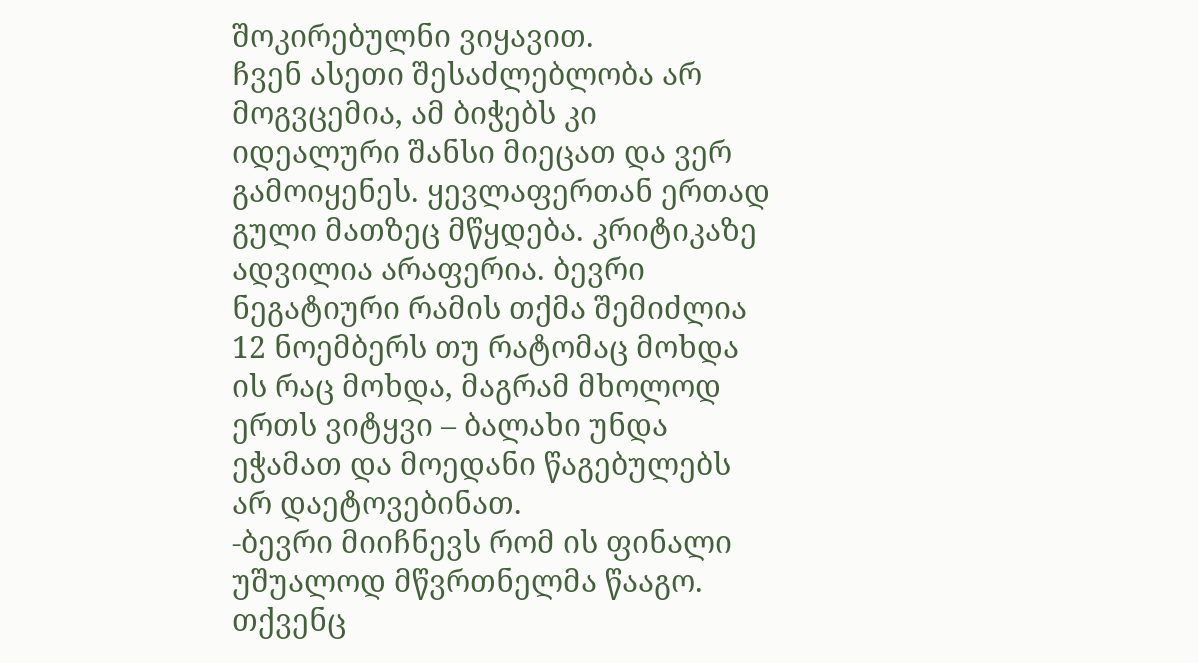შოკირებულნი ვიყავით.
ჩვენ ასეთი შესაძლებლობა არ მოგვცემია, ამ ბიჭებს კი იდეალური შანსი მიეცათ და ვერ გამოიყენეს. ყევლაფერთან ერთად გული მათზეც მწყდება. კრიტიკაზე ადვილია არაფერია. ბევრი ნეგატიური რამის თქმა შემიძლია 12 ნოემბერს თუ რატომაც მოხდა ის რაც მოხდა, მაგრამ მხოლოდ ერთს ვიტყვი – ბალახი უნდა ეჭამათ და მოედანი წაგებულებს არ დაეტოვებინათ.
-ბევრი მიიჩნევს რომ ის ფინალი უშუალოდ მწვრთნელმა წააგო. თქვენც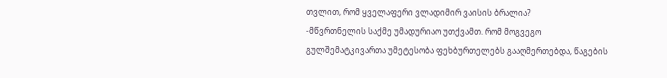თვლით, რომ ყველაფერი ვლადიმირ ვაისის ბრალია?
-მწვრთნელის საქმე უმადურიაო უთქვამთ. რომ მოგვეგო გულშემატკივართა უმეტესობა ფეხბურთელებს გააღმერთებდა, წაგების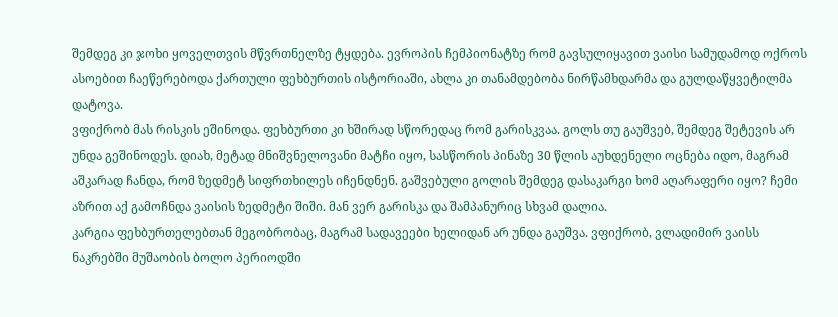შემდეგ კი ჯოხი ყოველთვის მწვრთნელზე ტყდება. ევროპის ჩემპიონატზე რომ გავსულიყავით ვაისი სამუდამოდ ოქროს ასოებით ჩაეწერებოდა ქართული ფეხბურთის ისტორიაში, ახლა კი თანამდებობა ნირწამხდარმა და გულდაწყვეტილმა დატოვა.
ვფიქრობ მას რისკის ეშინოდა. ფეხბურთი კი ხშირად სწორედაც რომ გარისკვაა. გოლს თუ გაუშვებ, შემდეგ შეტევის არ უნდა გეშინოდეს. დიახ, მეტად მნიშვნელოვანი მატჩი იყო, სასწორის პინაზე 30 წლის აუხდენელი ოცნება იდო, მაგრამ აშკარად ჩანდა, რომ ზედმეტ სიფრთხილეს იჩენდნენ. გაშვებული გოლის შემდეგ დასაკარგი ხომ აღარაფერი იყო? ჩემი აზრით აქ გამოჩნდა ვაისის ზედმეტი შიში. მან ვერ გარისკა და შამპანურიც სხვამ დალია.
კარგია ფეხბურთელებთან მეგობრობაც, მაგრამ სადავეები ხელიდან არ უნდა გაუშვა. ვფიქრობ, ვლადიმირ ვაისს ნაკრებში მუშაობის ბოლო პერიოდში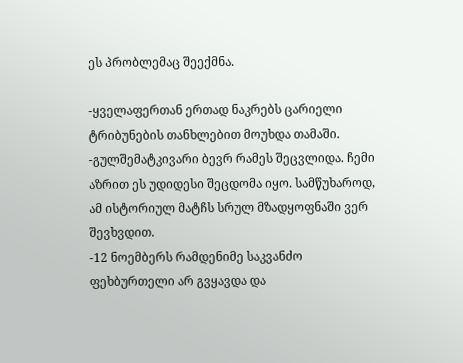ეს პრობლემაც შეექმნა.

-ყველაფერთან ერთად ნაკრებს ცარიელი ტრიბუნების თანხლებით მოუხდა თამაში.
-გულშემატკივარი ბევრ რამეს შეცვლიდა. ჩემი აზრით ეს უდიდესი შეცდომა იყო. სამწუხაროდ, ამ ისტორიულ მატჩს სრულ მზადყოფნაში ვერ შევხვდით.
-12 ნოემბერს რამდენიმე საკვანძო ფეხბურთელი არ გვყავდა და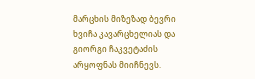მარცხის მიზეზად ბევრი ხვიჩა კავარცხელიას და გიორგი ჩაკვეტაძის არყოფნას მიიჩნევს.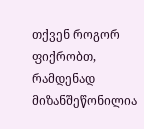თქვენ როგორ ფიქრობთ, რამდენად მიზანშეწონილია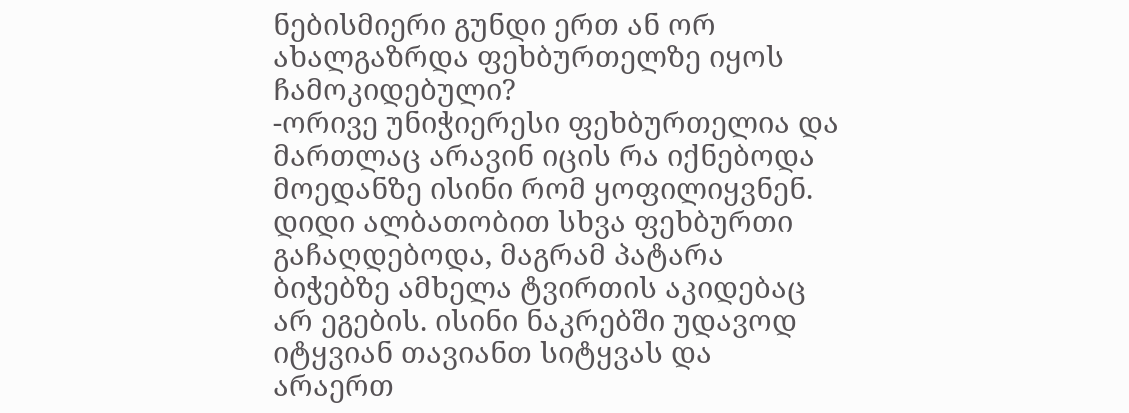ნებისმიერი გუნდი ერთ ან ორ ახალგაზრდა ფეხბურთელზე იყოს ჩამოკიდებული?
-ორივე უნიჭიერესი ფეხბურთელია და მართლაც არავინ იცის რა იქნებოდა მოედანზე ისინი რომ ყოფილიყვნენ. დიდი ალბათობით სხვა ფეხბურთი გაჩაღდებოდა, მაგრამ პატარა ბიჭებზე ამხელა ტვირთის აკიდებაც არ ეგების. ისინი ნაკრებში უდავოდ იტყვიან თავიანთ სიტყვას და არაერთ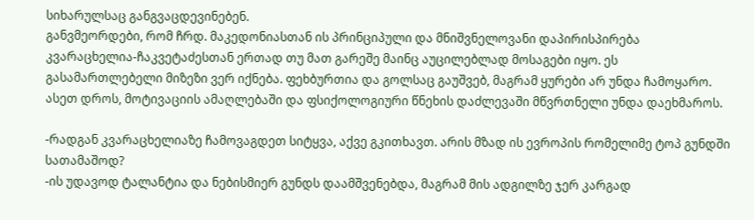სიხარულსაც განგვაცდევინებენ.
განვმეორდები, რომ ჩრდ. მაკედონიასთან ის პრინციპული და მნიშვნელოვანი დაპირისპირება კვარაცხელია-ჩაკვეტაძესთან ერთად თუ მათ გარეშე მაინც აუცილებლად მოსაგები იყო. ეს გასამართლებელი მიზეზი ვერ იქნება. ფეხბურთია და გოლსაც გაუშვებ, მაგრამ ყურები არ უნდა ჩამოყარო. ასეთ დროს, მოტივაციის ამაღლებაში და ფსიქოლოგიური წნეხის დაძლევაში მწვრთნელი უნდა დაეხმაროს.

-რადგან კვარაცხელიაზე ჩამოვაგდეთ სიტყვა, აქვე გკითხავთ. არის მზად ის ევროპის რომელიმე ტოპ გუნდში სათამაშოდ?
-ის უდავოდ ტალანტია და ნებისმიერ გუნდს დაამშვენებდა, მაგრამ მის ადგილზე ჯერ კარგად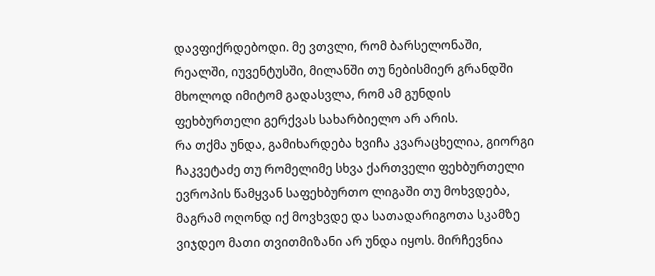დავფიქრდებოდი. მე ვთვლი, რომ ბარსელონაში, რეალში, იუვენტუსში, მილანში თუ ნებისმიერ გრანდში მხოლოდ იმიტომ გადასვლა, რომ ამ გუნდის ფეხბურთელი გერქვას სახარბიელო არ არის.
რა თქმა უნდა, გამიხარდება ხვიჩა კვარაცხელია, გიორგი ჩაკვეტაძე თუ რომელიმე სხვა ქართველი ფეხბურთელი ევროპის წამყვან საფეხბურთო ლიგაში თუ მოხვდება, მაგრამ ოღონდ იქ მოვხვდე და სათადარიგოთა სკამზე ვიჯდეო მათი თვითმიზანი არ უნდა იყოს. მირჩევნია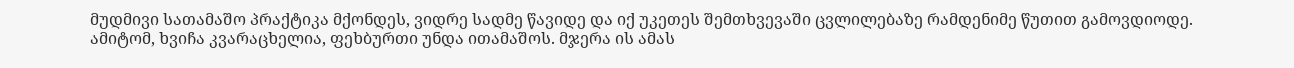მუდმივი სათამაშო პრაქტიკა მქონდეს, ვიდრე სადმე წავიდე და იქ უკეთეს შემთხვევაში ცვლილებაზე რამდენიმე წუთით გამოვდიოდე.
ამიტომ, ხვიჩა კვარაცხელია, ფეხბურთი უნდა ითამაშოს. მჯერა ის ამას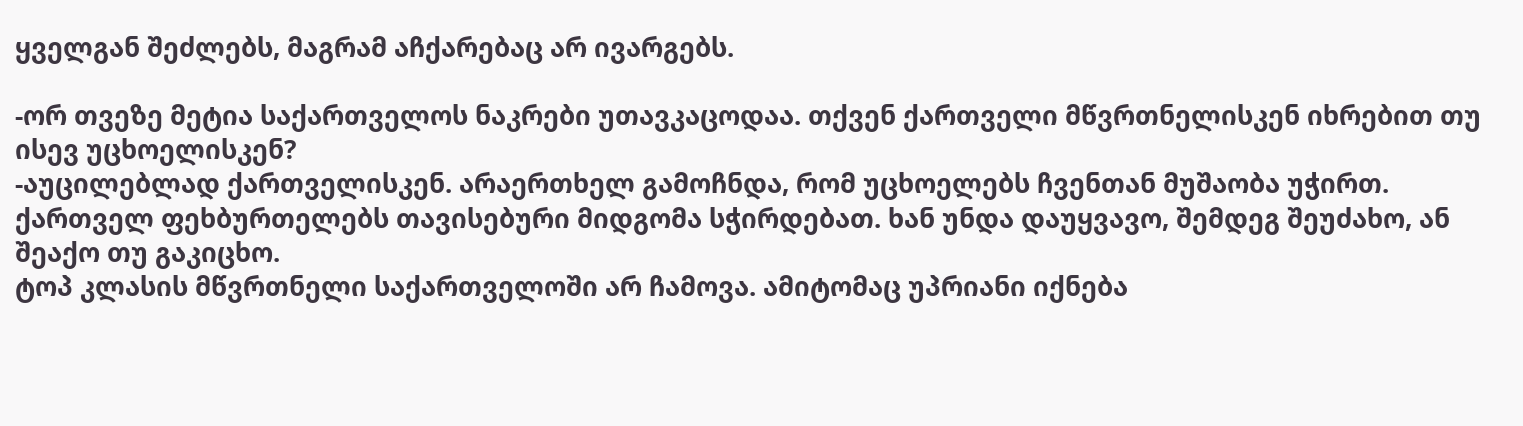ყველგან შეძლებს, მაგრამ აჩქარებაც არ ივარგებს.

-ორ თვეზე მეტია საქართველოს ნაკრები უთავკაცოდაა. თქვენ ქართველი მწვრთნელისკენ იხრებით თუ ისევ უცხოელისკენ?
-აუცილებლად ქართველისკენ. არაერთხელ გამოჩნდა, რომ უცხოელებს ჩვენთან მუშაობა უჭირთ. ქართველ ფეხბურთელებს თავისებური მიდგომა სჭირდებათ. ხან უნდა დაუყვავო, შემდეგ შეუძახო, ან შეაქო თუ გაკიცხო.
ტოპ კლასის მწვრთნელი საქართველოში არ ჩამოვა. ამიტომაც უპრიანი იქნება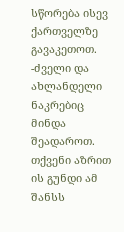სწორება ისევ ქართველზე გავაკეთოთ.
-ძველი და ახლანდელი ნაკრებიც მინდა შეადაროთ. თქვენი აზრით ის გუნდი ამ შანსს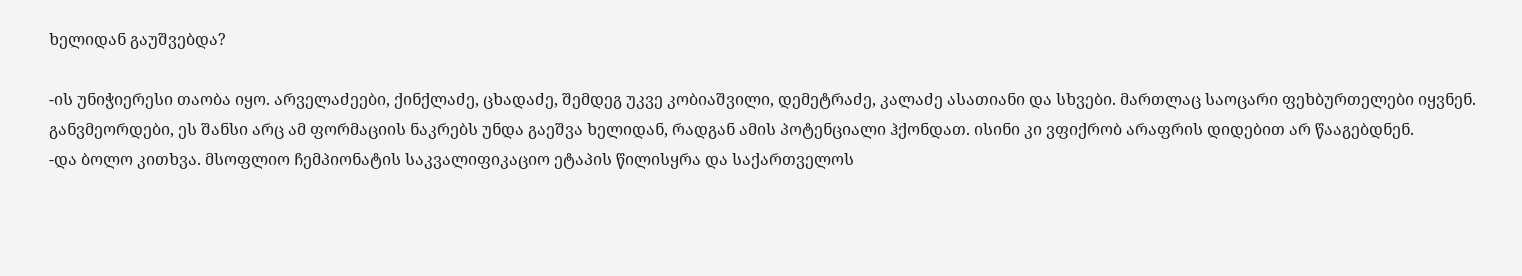ხელიდან გაუშვებდა?

-ის უნიჭიერესი თაობა იყო. არველაძეები, ქინქლაძე, ცხადაძე, შემდეგ უკვე კობიაშვილი, დემეტრაძე, კალაძე ასათიანი და სხვები. მართლაც საოცარი ფეხბურთელები იყვნენ.
განვმეორდები, ეს შანსი არც ამ ფორმაციის ნაკრებს უნდა გაეშვა ხელიდან, რადგან ამის პოტენციალი ჰქონდათ. ისინი კი ვფიქრობ არაფრის დიდებით არ წააგებდნენ.
-და ბოლო კითხვა. მსოფლიო ჩემპიონატის საკვალიფიკაციო ეტაპის წილისყრა და საქართველოს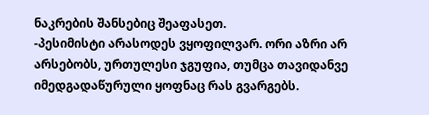ნაკრების შანსებიც შეაფასეთ.
-პესიმისტი არასოდეს ვყოფილვარ. ორი აზრი არ არსებობს, ურთულესი ჯგუფია, თუმცა თავიდანვე იმედგადაწურული ყოფნაც რას გვარგებს.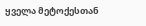ყველა მეტოქესთან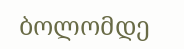ბოლომდე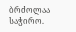ბრძოლაა საჭირო.